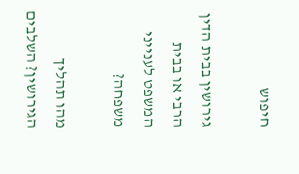חיפוש

גירושין בבית הדין הרבי או בבית המשפט לענייני משפחה?

מהו תהליך הגירושין? השלבים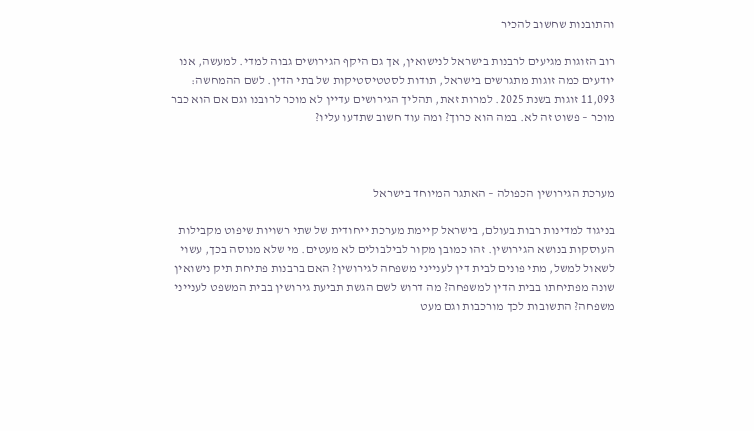והתובנות שחשוב להכיר

רוב הזוגות מגיעים לרבנות בישראל לנישואין, אך גם היקף הגירושים גבוה למדי. למעשה, אנו יודעים כמה זוגות מתגרשים בישראל, תודות לסטטיסטיקות של בתי הדין. לשם ההמחשה: 11,093 זוגות בשנת 2025. למרות זאת, תהליך הגירושים עדיין לא מוכר לרובנו וגם אם הוא כבר מוכר – פשוט זה לא. במה הוא כרוך? ומה עוד חשוב שתדעו עליו?



מערכת הגירושין הכפולה – האתגר המיוחד בישראל

בניגוד למדינות רבות בעולם, בישראל קיימת מערכת ייחודית של שתי רשויות שיפוט מקבילות העוסקות בנושא הגירושין. זהו כמובן מקור לבילבולים לא מעטים. מי שלא מנוסה בכך, עשוי לשאול למשל, מתי פונים לבית דין לענייני משפחה לגירושין? האם ברבנות פתיחת תיק נישואין שונה מפתיחתו בבית הדין למשפחה? מה דרוש לשם הגשת תביעת גירושין בבית המשפט לענייני משפחה? התשובות לכך מורכבות וגם מעט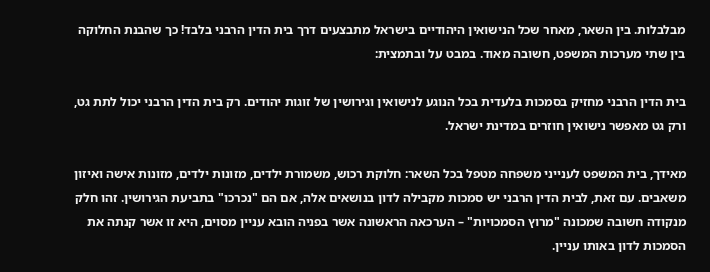מבלבלות. בין השאר, מאחר שכל הנישואין היהודיים בישראל מתבצעים דרך בית הדין הרבני בלבד! כך שהבנת החלוקה בין שתי מערכות המשפט, חשובה מאוד. במבט על ובתמצית:

בית הדין הרבני מחזיק בסמכות בלעדית בכל הנוגע לנישואין וגירושין של זוגות יהודים. רק בית הדין הרבני יכול לתת גט, ורק גט מאפשר נישואין חוזרים במדינת ישראל.

מאידך, בית המשפט לענייני משפחה מטפל בכל השאר: חלוקת רכוש, משמורת ילדים, מזונות ילדים, מזונות אישה ואיזון משאבים. עם זאת, לבית הדין הרבני יש סמכות מקבילה לדון בנושאים אלה, אם הם "נכרכו" בתביעת הגירושין. זהו חלק מנקודה חשובה שמכונה "מרוץ הסמכויות" – הערכאה הראשונה אשר בפניה הובא עניין מסוים, היא זו אשר קנתה את הסמכות לדון באותו עניין.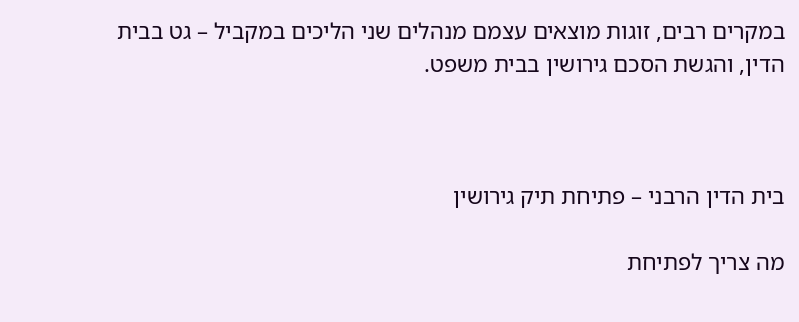במקרים רבים, זוגות מוצאים עצמם מנהלים שני הליכים במקביל – גט בבית הדין, והגשת הסכם גירושין בבית משפט.



בית הדין הרבני – פתיחת תיק גירושין

מה צריך לפתיחת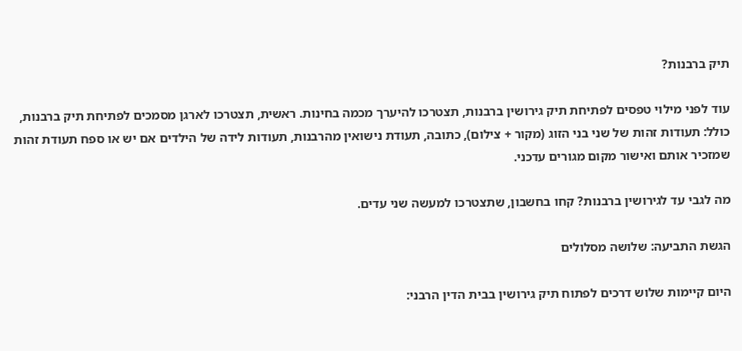תיק ברבנות?

עוד לפני מילוי טפסים לפתיחת תיק גירושין ברבנות, תצטרכו להיערך מכמה בחינות. ראשית, תצטרכו לארגן מסמכים לפתיחת תיק ברבנות, כולל: תעודות זהות של שני בני הזוג (מקור + צילום), כתובה, תעודת נישואין מהרבנות, תעודות לידה של הילדים אם יש או ספח תעודת זהות שמזכיר אותם ואישור מקום מגורים עדכני.

מה לגבי עד לגירושין ברבנות? קחו בחשבון, שתצטרכו למעשה שני עדים.

הגשת התביעה: שלושה מסלולים

היום קיימות שלוש דרכים לפתוח תיק גירושין בבית הדין הרבני: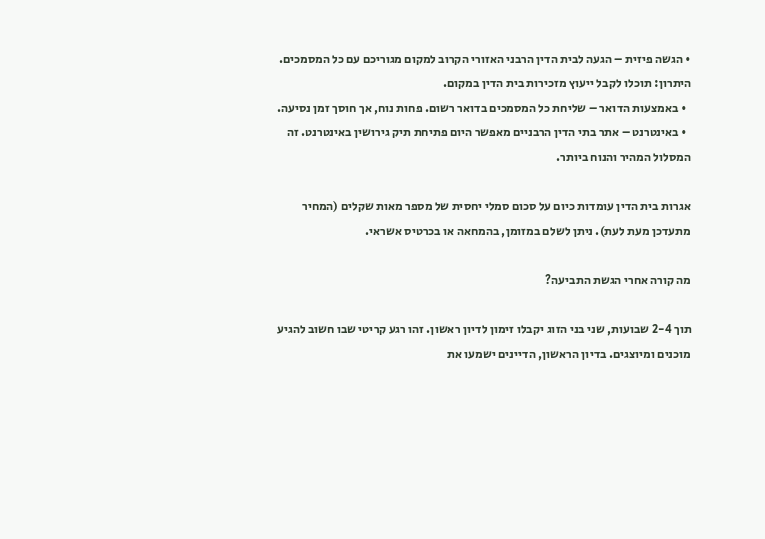• הגשה פיזית – הגעה לבית הדין הרבני האזורי הקרוב למקום מגוריכם עם כל המסמכים. היתרון: תוכלו לקבל ייעוץ מזכירות בית הדין במקום.
  • באמצעות הדואר – שליחת כל המסמכים בדואר רשום. פחות נוח, אך חוסך זמן נסיעה.
  • באינטרנט – אתר בתי הדין הרבניים מאפשר היום פתיחת תיק גירושין באינטרנט. זה המסלול המהיר והנוח ביותר.

אגרות בית הדין עומדות כיום על סכום סמלי יחסית של מספר מאות שקלים (המחיר מתעדכן מעת לעת). ניתן לשלם במזומן, בהמחאה או בכרטיס אשראי.

מה קורה אחרי הגשת התביעה?

תוך 2-4 שבועות, שני בני הזוג יקבלו זימון לדיון ראשון. זהו רגע קריטי שבו חשוב להגיע מוכנים ומיוצגים. בדיון הראשון, הדיינים ישמעו את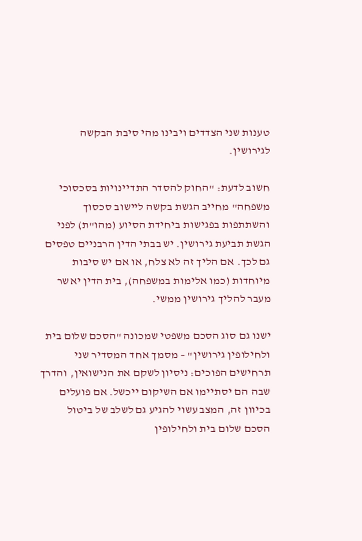טענות שני הצדדים ויבינו מהי סיבת הבקשה לגירושין.

חשוב לדעת: "החוק להסדר התדיינויות בסכסוכי משפחה" מחייב הגשת בקשה ליישוב סכסוך והשתתפות בפגישות ביחידת הסיוע (מהו"ת) לפני הגשת תביעת גירושין. יש בבתי הדין הרבניים טפסים גם לכך. אם הליך זה לא צלח, או אם יש סיבות מיוחדות (כמו אלימות במשפחה), בית הדין יאשר מעבר להליך גירושין ממשי.

ישנו גם סוג הסכם משפטי שמכונה "הסכם שלום בית ולחילופין גירושין" – מסמך אחד המסדיר שני תרחישים הפוכים: ניסיון לשקם את הנישואין, והדרך שבה הם יסתיימו אם השיקום ייכשל. אם פועלים בכיוון זה, המצב עשוי להגיע גם לשלב של ביטול הסכם שלום בית ולחילופין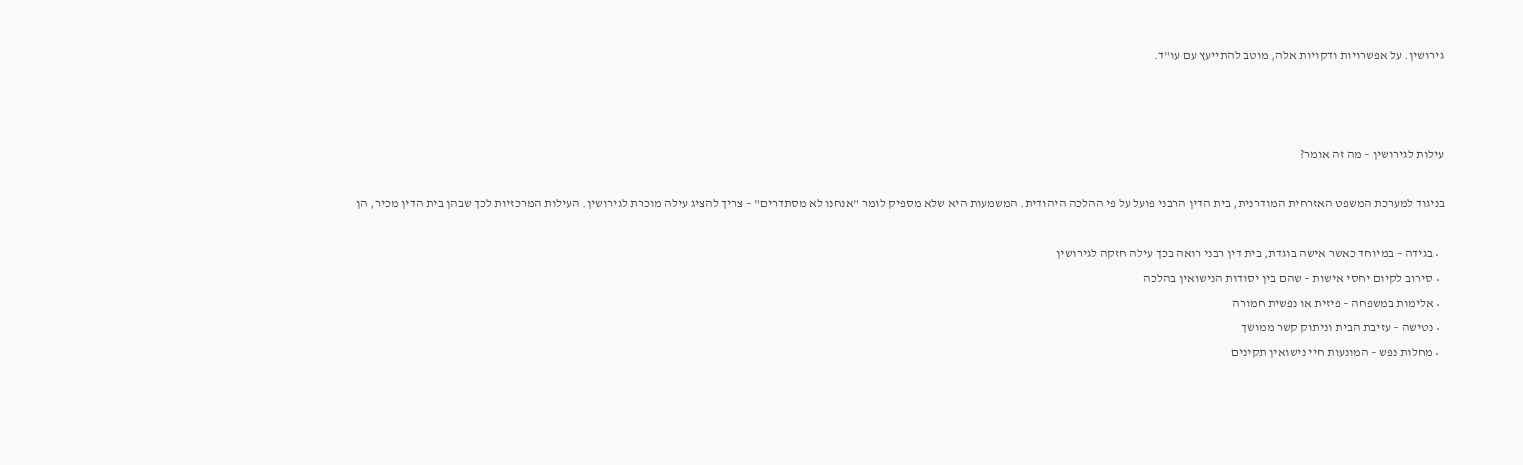גירושין. על אפשרויות ודקויות אלה, מוטב להתייעץ עם עו"ד.



עילות לגירושין – מה זה אומר?

בניגוד למערכת המשפט האזרחית המודרנית, בית הדין הרבני פועל על פי ההלכה היהודית. המשמעות היא שלא מספיק לומר "אנחנו לא מסתדרים" – צריך להציג עילה מוכרת לגירושין. העילות המרכזיות לכך שבהן בית הדין מכיר, הן

  • בגידה – במיוחד כאשר אישה בוגדת, בית דין רבני רואה בכך עילה חזקה לגירושין
  • סירוב לקיום יחסי אישות – שהם בין יסודות הנישואין בהלכה
  • אלימות במשפחה – פיזית או נפשית חמורה
  • נטישה – עזיבת הבית וניתוק קשר ממושך
  • מחלות נפש – המונעות חיי נישואין תקינים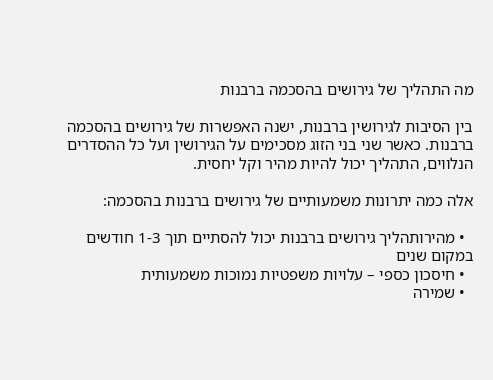מה התהליך של גירושים בהסכמה ברבנות

בין הסיבות לגירושין ברבנות, ישנה האפשרות של גירושים בהסכמה ברבנות. כאשר שני בני הזוג מסכימים על הגירושין ועל כל ההסדרים הנלווים, התהליך יכול להיות מהיר וקל יחסית.

אלה כמה יתרונות משמעותיים של גירושים ברבנות בהסכמה:

  • מהירותהליך גירושים ברבנות יכול להסתיים תוך 1-3 חודשים במקום שנים
  • חיסכון כספי – עלויות משפטיות נמוכות משמעותית
  • שמירה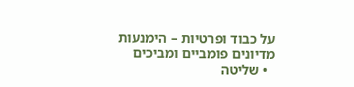על כבוד ופרטיות – הימנעות מדיונים פומביים ומביכים
  • שליטה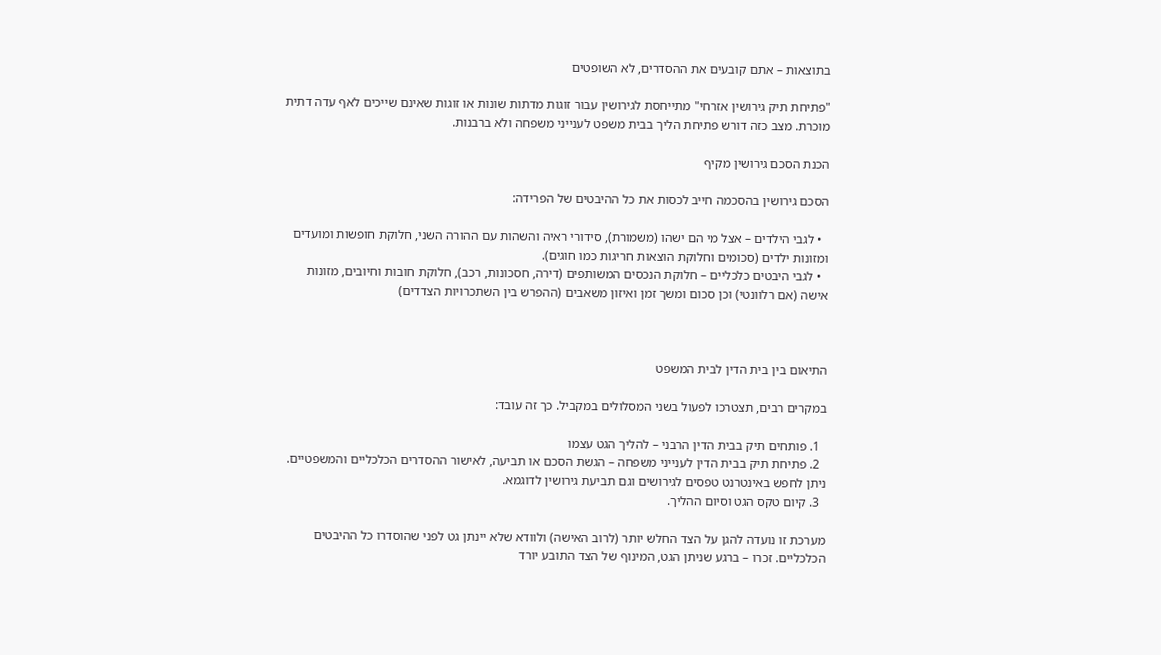בתוצאות – אתם קובעים את ההסדרים, לא השופטים

"פתיחת תיק גירושין אזרחי" מתייחסת לגירושין עבור זוגות מדתות שונות או זוגות שאינם שייכים לאף עדה דתית מוכרת. מצב כזה דורש פתיחת הליך בבית משפט לענייני משפחה ולא ברבנות.

הכנת הסכם גירושין מקיף

הסכם גירושין בהסכמה חייב לכסות את כל ההיבטים של הפרידה:

  • לגבי הילדים – אצל מי הם ישהו (משמורת), סידורי ראיה והשהות עם ההורה השני, חלוקת חופשות ומועדים ומזונות ילדים (סכומים וחלוקת הוצאות חריגות כמו חוגים).
  • לגבי היבטים כלכליים – חלוקת הנכסים המשותפים (דירה, חסכונות, רכב), חלוקת חובות וחיובים, מזונות אישה (אם רלוונטי) וכן סכום ומשך זמן ואיזון משאבים (ההפרש בין השתכרויות הצדדים)



התיאום בין בית הדין לבית המשפט

במקרים רבים, תצטרכו לפעול בשני המסלולים במקביל. כך זה עובד:

  1. פותחים תיק בבית הדין הרבני – להליך הגט עצמו
  2. פתיחת תיק בבית הדין לענייני משפחה – הגשת הסכם או תביעה, לאישור ההסדרים הכלכליים והמשפטיים. ניתן לחפש באינטרנט טפסים לגירושים וגם תביעת גירושין לדוגמא.
  3. קיום טקס הגט וסיום ההליך.

מערכת זו נועדה להגן על הצד החלש יותר (לרוב האישה) ולוודא שלא יינתן גט לפני שהוסדרו כל ההיבטים הכלכליים. זכרו – ברגע שניתן הגט, המינוף של הצד התובע יורד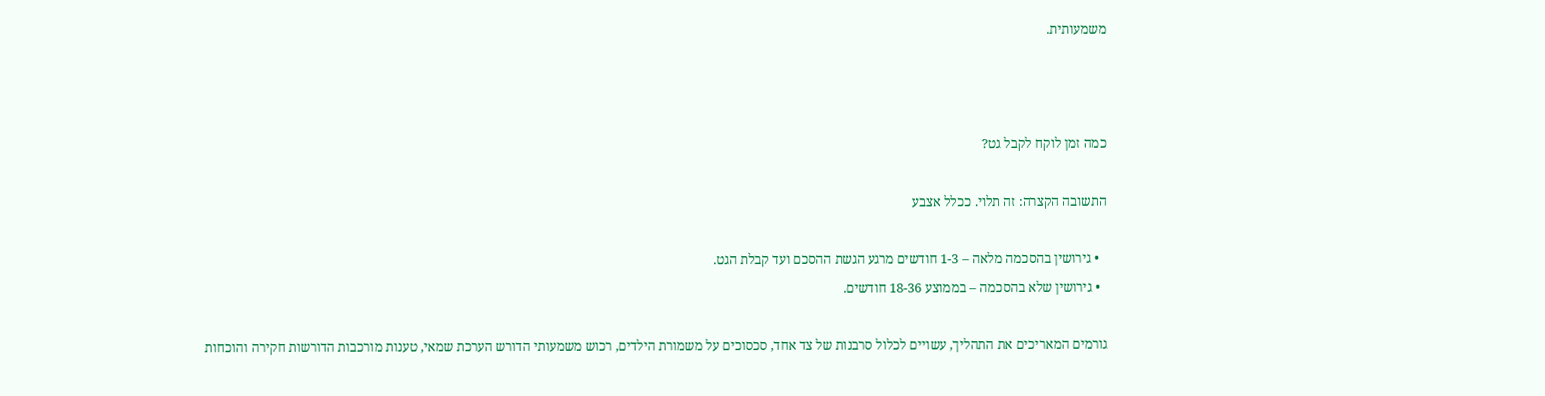משמעותית.



כמה זמן לוקח לקבל גט?

התשובה הקצרה: זה תלוי. ככלל אצבע

  • גירושין בהסכמה מלאה – 1-3 חודשים מרגע הגשת ההסכם ועד קבלת הגט.
  • גירושין שלא בהסכמה – בממוצע 18-36 חודשים.

גורמים המאריכים את התהליך, עשויים לכלול סרבנות של צד אחד, סכסוכים על משמורת הילדים, רכוש משמעותי הדורש הערכת שמאי, טענות מורכבות הדורשות חקירה והוכחות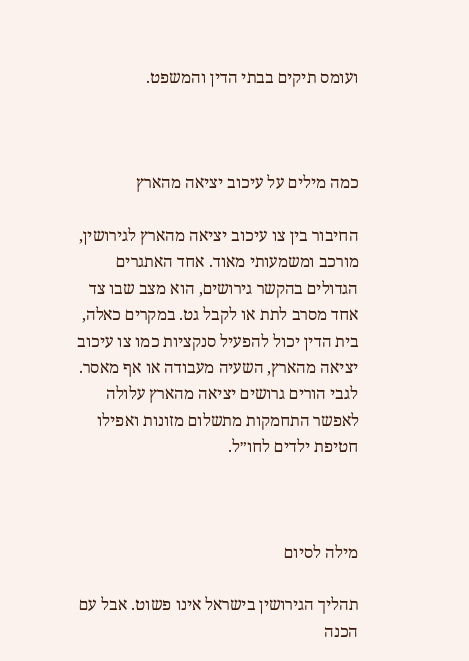ועומס תיקים בבתי הדין והמשפט.



כמה מילים על עיכוב יציאה מהארץ

החיבור בין צו עיכוב יציאה מהארץ לגירושין, מורכב ומשמעותי מאוד. אחד האתגרים הגדולים בהקשר גירושים, הוא מצב שבו צד אחד מסרב לתת או לקבל גט. במקרים כאלה, בית הדין יכול להפעיל סנקציות כמו צו עיכוב יציאה מהארץ, השעיה מעבודה או אף מאסר. לגבי הורים גרושים יציאה מהארץ עלולה לאפשר התחמקות מתשלום מזונות ואפילו חטיפת ילדים לחו״ל.



מילה לסיום

תהליך הגירושין בישראל אינו פשוט. אבל עם הכנה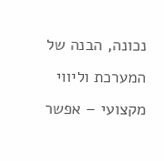נכונה, הבנה של המערכת וליווי מקצועי – אפשר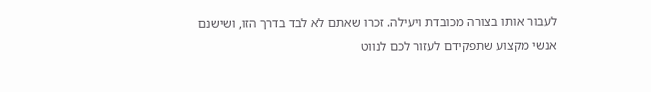לעבור אותו בצורה מכובדת ויעילה. זכרו שאתם לא לבד בדרך הזו, ושישנם אנשי מקצוע שתפקידם לעזור לכם לנווט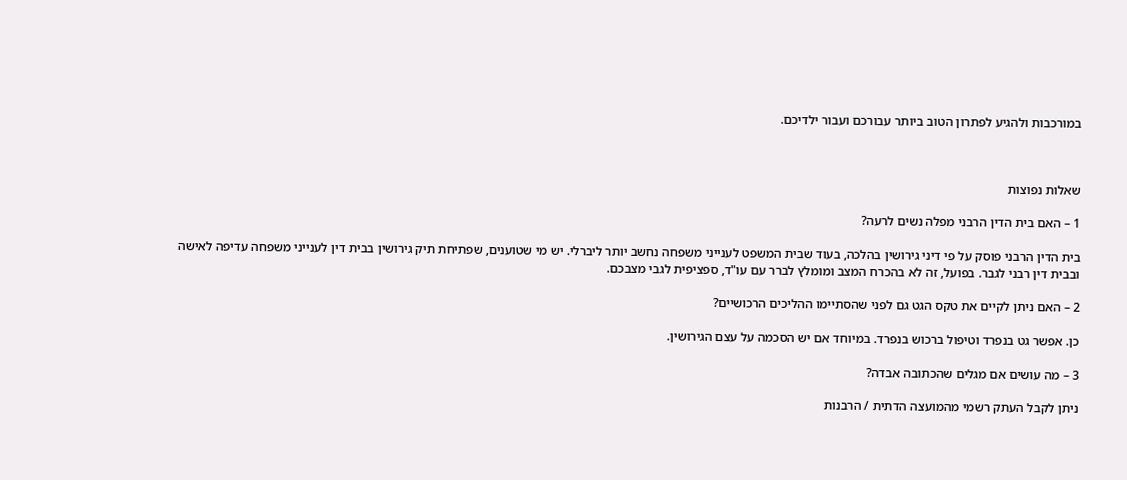במורכבות ולהגיע לפתרון הטוב ביותר עבורכם ועבור ילדיכם.



שאלות נפוצות

1 – האם בית הדין הרבני מפלה נשים לרעה?

בית הדין הרבני פוסק על פי דיני גירושין בהלכה, בעוד שבית המשפט לענייני משפחה נחשב יותר ליברלי. יש מי שטוענים, שפתיחת תיק גירושין בבית דין לענייני משפחה עדיפה לאישה ובבית דין רבני לגבר. בפועל, זה לא בהכרח המצב ומומלץ לברר עם עו"ד, ספציפית לגבי מצבכם.

2 – האם ניתן לקיים את טקס הגט גם לפני שהסתיימו ההליכים הרכושיים?

כן. אפשר גט בנפרד וטיפול ברכוש בנפרד. במיוחד אם יש הסכמה על עצם הגירושין.

3 – מה עושים אם מגלים שהכתובה אבדה?

ניתן לקבל העתק רשמי מהמועצה הדתית / הרבנות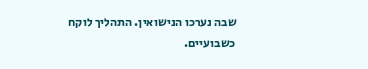שבה נערכו הנישואין. התהליך לוקח כשבועיים.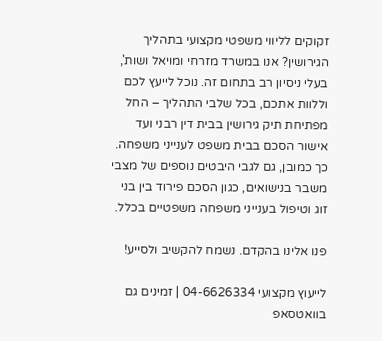זקוקים לליווי משפטי מקצועי בתהליך הגירושין? אנו במשרד מזרחי ומויאל ושות', בעלי ניסיון רב בתחום זה. נוכל לייעץ לכם וללוות אתכם, בכל שלבי התהליך – החל מפתיחת תיק גירושין בבית דין רבני ועד אישור הסכם בבית משפט לענייני משפחה. כך כמובן, גם לגבי היבטים נוספים של מצבי משבר בנישואים, כגון הסכם פירוד בין בני זוג וטיפול בענייני משפחה משפטיים בכלל.

פנו אלינו בהקדם. נשמח להקשיב ולסייע!

לייעוץ מקצועי 04-6626334 | זמינים גם בוואטסאפ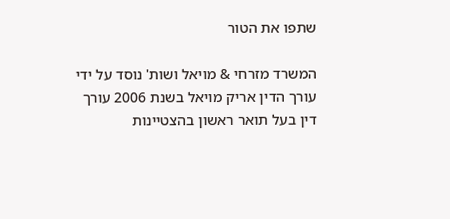שתפו את הטור

המשרד מזרחי & מויאל ושות' נוסד על ידי עורך הדין אריק מויאל בשנת 2006 עורך דין בעל תואר ראשון בהצטיינות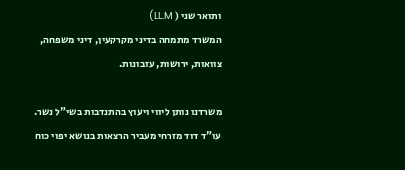ותואר שני ( LL.M)
המשרד מתמחה בדיני מקרקעין, דיני משפחה, צוואות, ירושות, עזבונות.

משרדנו נותן ליווי ויעוץ בהתנדבות בשי"ל נשר. עו"ד דוד מזרחי מעביר הרצאות בנושא יפוי כוח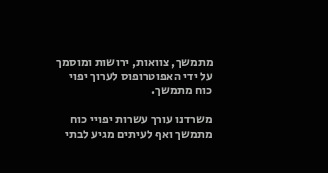מתמשך, צוואות, ירושות ומוסמך על ידי האפוטרופוס לערוך יפוי כוח מתמשך.

משרדנו עורך עשרות יפויי כוח מתמשך ואף לעיתים מגיע לבתי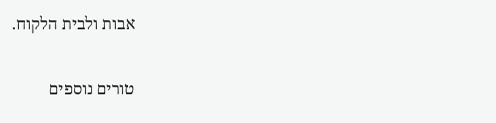אבות ולבית הלקוח.

טורים נוספים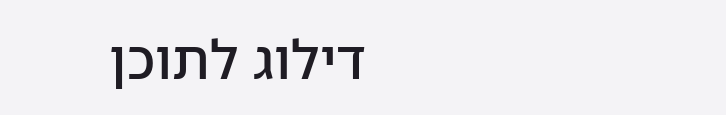דילוג לתוכן